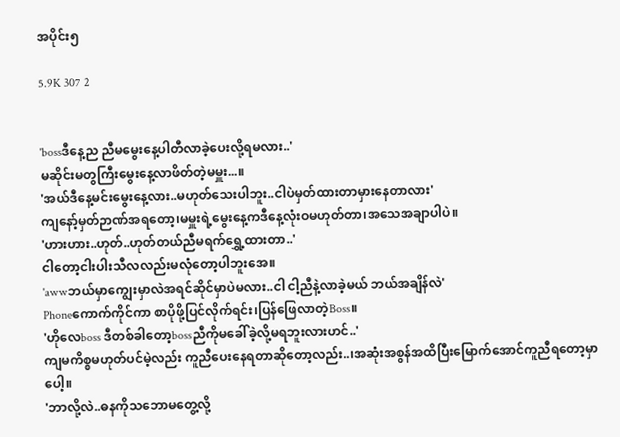အပိုင်း၅

5.9K 307 2


'bossဒီနေ့ည ညီမမွေးနေ့ပါတီလာခဲ့ပေးလို့ရမလား..'
မဆိုင်းမတွကြီးမွေးနေ့လာဖိတ်တဲ့မမှူး...။
'အယ်ဒီနေ့မင်းမွေးနေ့လား..မဟုတ်သေးပါဘူး..ငါပဲမှတ်ထားတာမှားနေတာလား'
ကျနော့်မှတ်ဉာဏ်အရတော့၊မမှူးရဲ့မွေးနေ့ကဒီနေ့လုံးဝမဟုတ်တာ၊အသေအချာပါပဲ။
'ဟားဟား..ဟုတ်..ဟုတ်တယ်ညီမရက်ရွှေ့ထားတာ..'
ငါတော့ငါးပါးသီလလည်းမလုံတော့ပါဘူးအေ။
'awwဘယ်မှာကျွေးမှာလဲအရင်ဆိုင်မှာပဲမလား..ငါ ငါ့ညီနဲ့လာခဲ့မယ် ဘယ်အချိန်လဲ'
Phoneကောက်ကိုင်ကာ စာပိုဖို့ပြင်လိုက်ရင်း၊ပြန်ဖြေလာတဲ့Boss။
'ဟိုလေboss ဒီတစ်ခါတော့bossညီကိုမခေါ်ခဲ့လို့မရဘူးလားဟင်..'
ကျမကိစ္စမဟုတ်ပင်မဲ့လည်း ကူညီပေးနေရတာဆိုတော့လည်း..၊အဆုံးအစွန်အထိပြီးမြောက်အောင်ကူညီရတော့မှာပေါ့။
'ဘာလို့လဲ..ဓနကိုသဘောမတွေ့လို့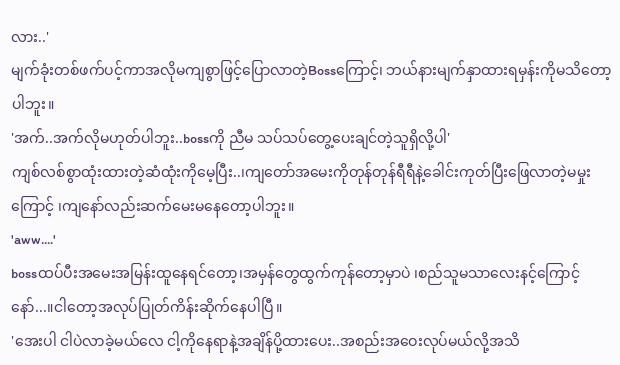လား..'
မျက်ခုံးတစ်ဖက်ပင့်ကာအလိုမကျစွာဖြင့်ပြောလာတဲ့Bossကြောင့်၊ ဘယ်နားမျက်နှာထားရမှန်းကိုမသိတော့ပါဘူး။
'အက်..အက်လိုမဟုတ်ပါဘူး..bossကို ညီမ သပ်သပ်တွေ့ပေးချင်တဲ့သူရှိလို့ပါ'
ကျစ်လစ်စွာထုံးထားတဲ့ဆံထုံးကိုမေ့ပြီး..၊ကျတော်အမေးကိုတုန်တုန်ရီရီနဲ့ခေါင်းကုတ်ပြီးဖြေလာတဲ့မမှုးကြောင့် ၊ကျနော်လည်းဆက်မေးမနေတော့ပါဘူး။
'aww....'
bossထပ်ပီးအမေးအမြန်းထူနေရင်တော့၊အမှန်တွေထွက်ကုန်တော့မှာပဲ ၊စည်သူမသာလေးနင့်ကြောင့်နော်...။ငါတော့အလုပ်ပြုတ်ကိန်းဆိုက်နေပါပြီ။
'အေးပါ ငါပဲလာခဲ့မယ်လေ ငါ့ကိုနေရာနဲ့အချိန်ပို့ထားပေး..အစည်းအဝေးလုပ်မယ်လို့အသိ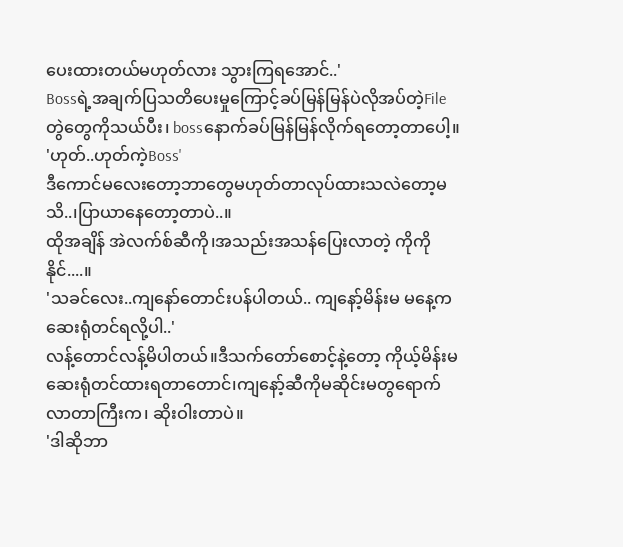ပေးထားတယ်မဟုတ်လား သွားကြရအောင်..'
Bossရဲ့အချက်ပြသတိပေးမှုကြောင့်ခပ်မြန်မြန်ပဲလိုအပ်တဲ့Fileတွဲတွေကိုသယ်ပီး၊ bossနောက်ခပ်မြန်မြန်လိုက်ရတော့တာပေါ့။
'ဟုတ်..ဟုတ်ကဲ့Boss'
ဒီကောင်မလေးတော့ဘာတွေမဟုတ်တာလုပ်ထားသလဲတော့မသိ..၊ပြာယာနေတော့တာပဲ..။
ထိုအချိန် အဲလက်စ်ဆီကို၊အသည်းအသန်ပြေးလာတဲ့ ကိုကိုနိုင်....။
'သခင်လေး..ကျနော်တောင်းပန်ပါတယ်.. ကျနော့်မိန်းမ မနေ့ကဆေးရုံတင်ရလို့ပါ..'
လန့်တောင်လန့်မိပါတယ်။ဒီသက်တော်စောင့်နဲ့တော့ ကိုယ့်မိန်းမဆေးရုံတင်ထားရတာတောင်၊ကျနော့်ဆီကိုမဆိုင်းမတွရောက်လာတာကြီးက၊ ဆိုးဝါးတာပဲ။
'ဒါဆိုဘာ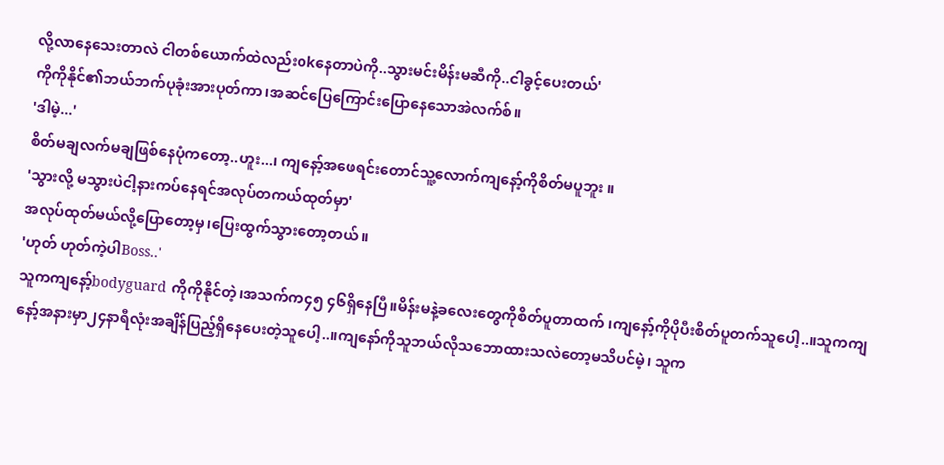လို့လာနေသေးတာလဲ ငါတစ်ယောက်ထဲလည်းokနေတာပဲကို..သွားမင်းမိန်းမဆီကို..ငါခွင့်ပေးတယ်'
ကိုကိုနိုင်၏ဘယ်ဘက်ပုခုံးအားပုတ်ကာ၊အဆင်ပြေကြောင်းပြောနေသောအဲလက်စ်။
'ဒါမဲ့...'
စိတ်မချလက်မချဖြစ်နေပုံကတော့..ဟူး...၊ ကျနော့်အဖေရင်းတောင်သူ့လောက်ကျနော့်ကိုစိတ်မပူဘူး ။
'သွားလို့ မသွားပဲငါ့နားကပ်နေရင်အလုပ်တကယ်ထုတ်မှာ'
အလုပ်ထုတ်မယ်လို့ပြောတော့မှ၊ပြေးထွက်သွားတော့တယ်။
'ဟုတ် ဟုတ်ကဲ့ပါBoss..'
သူကကျနော့်bodyguard ကိုကိုနိုင်တဲ့၊အသက်က၄၅ ၄၆ရှိနေပြီ။မိန်းမနဲ့ခလေးတွေကိုစိတ်ပူတာထက် ၊ကျနော့်ကိုပိုပီးစိတ်ပူတက်သူပေါ့..။သူကကျနော့်အနားမှာ၂၄နာရီလုံးအချိန်ပြည့်ရှိနေပေးတဲ့သူပေါ့..။ကျနော်ကိုသူဘယ်လိုသဘောထားသလဲတော့မသိပင်မဲ့၊ သူက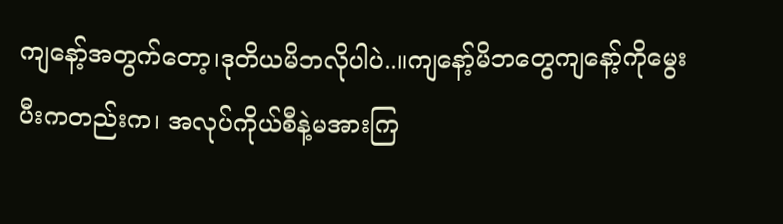ကျနော့်အတွက်တော့၊ဒုတိယမိဘလိုပါပဲ..။ကျနော့်မိဘတွေကျနော့်ကိုမွေးပီးကတည်းက၊ အလုပ်ကိုယ်စီနဲ့မအားကြ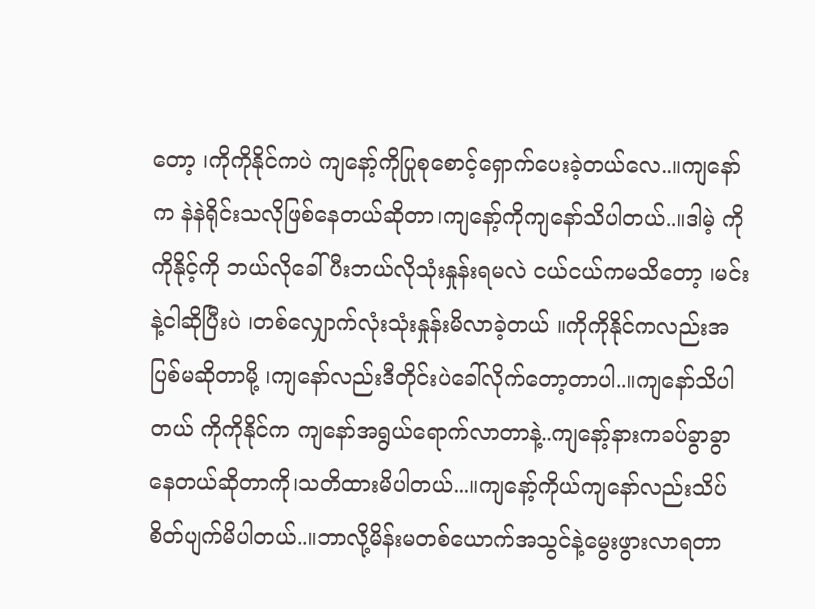တော့ ၊ကိုကိုနိုင်ကပဲ ကျနော့်ကိုပြုစုစောင့်ရှောက်ပေးခဲ့တယ်လေ..။ကျနော်က နဲနဲရိုင်းသလိုဖြစ်နေတယ်ဆိုတာ၊ကျနော့်ကိုကျနော်သိပါတယ်..။ဒါမဲ့ ကိုကိုနိုင့်ကို ဘယ်လိုခေါ်ပီးဘယ်လိုသုံးနှုန်းရမလဲ ငယ်ငယ်ကမသိတော့ ၊မင်းနဲ့ငါဆိုပြီးပဲ ၊တစ်လျှောက်လုံးသုံးနှုန်းမိလာခဲ့တယ် ။ကိုကိုနိုင်ကလည်းအပြစ်မဆိုတာမို့ ၊ကျနော်လည်းဒီတိုင်းပဲခေါ်လိုက်တော့တာပါ..။ကျနော်သိပါတယ် ကိုကိုနိုင်က ကျနော်အရွယ်ရောက်လာတာနဲ့..ကျနော့်နားကခပ်ခွာခွာနေတယ်ဆိုတာကို၊သတိထားမိပါတယ်...။ကျနော့်ကိုယ်ကျနော်လည်းသိပ်စိတ်ပျက်မိပါတယ်..။ဘာလို့မိန်းမတစ်ယောက်အသွင်နဲ့မွေးဖွားလာရတာ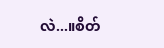လဲ...။စိတ်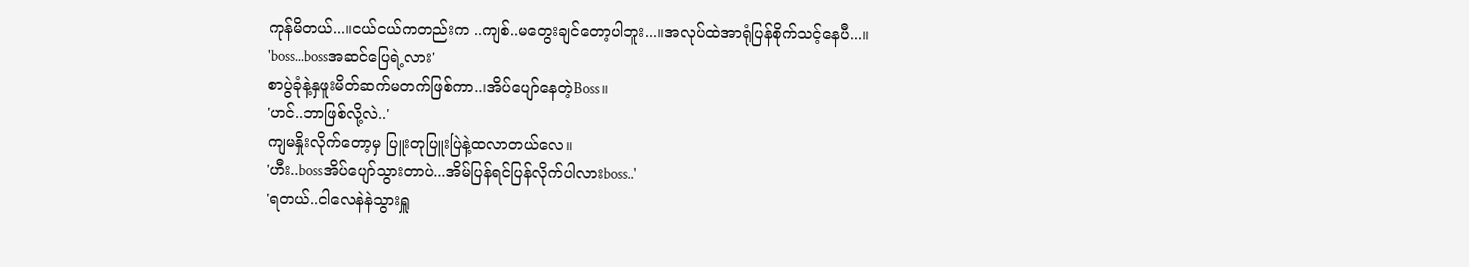ကုန်မိတယ်...။ငယ်ငယ်ကတည်းက ..ကျစ်..မတွေးချင်တော့ပါဘူး...။အလုပ်ထဲအာရုံပြန်စိုက်သင့်နေပီ...။
'boss...bossအဆင်ပြေရဲ့လား'
စာပွဲခုံနဲ့နှဖူးမိတ်ဆက်မတက်ဖြစ်ကာ..၊အိပ်ပျော်နေတဲ့Boss။
'ဟင်..ဘာဖြစ်လို့လဲ..'
ကျမနှိုးလိုက်တော့မှ ပြူးတုပြူးပြဲနဲ့ထလာတယ်လေ။
'ဟီး..bossအိပ်ပျော်သွားတာပဲ...အိမ်ပြန်ရင်ပြန်လိုက်ပါလားboss..'
'ရတယ်..ငါလေနဲနဲသွားရှူ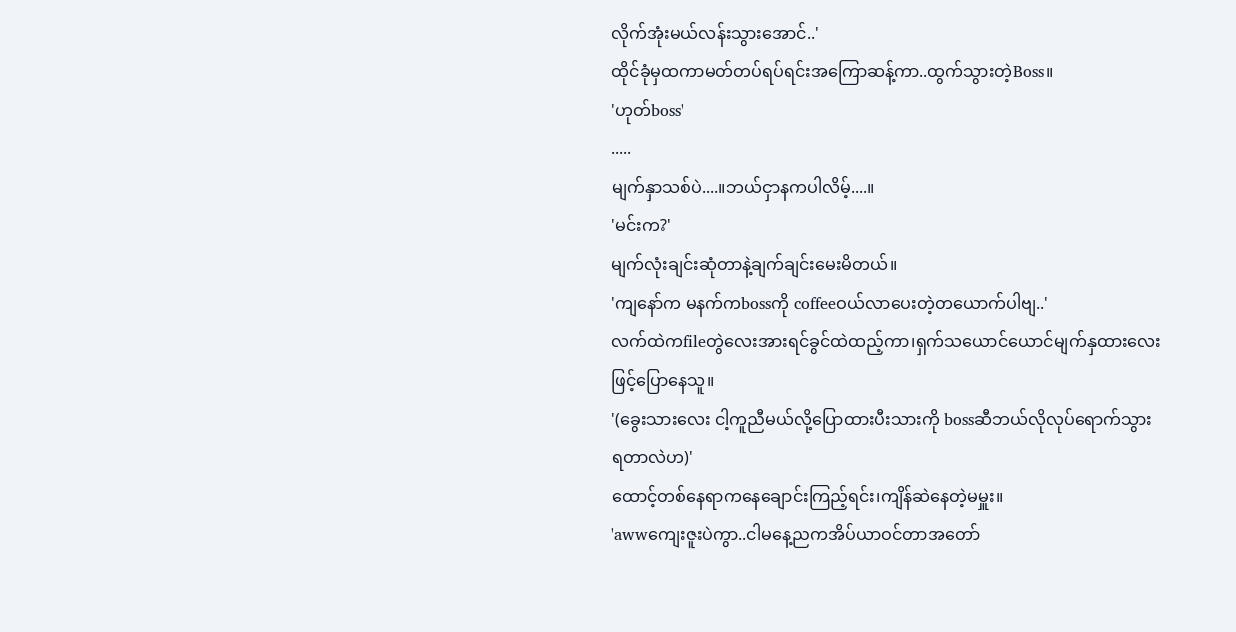လိုက်အုံးမယ်လန်းသွားအောင်..'
ထိုင်ခုံမှထကာမတ်တပ်ရပ်ရင်းအကြောဆန့်ကာ..ထွက်သွားတဲ့Boss။
'ဟုတ်boss'
.....
မျက်နှာသစ်ပဲ....။ဘယ်ငှာနကပါလိမ့်....။
'မင်းက?'
မျက်လုံးချင်းဆုံတာနဲ့ချက်ချင်းမေးမိတယ်။
'ကျနော်က မနက်ကbossကို coffeeဝယ်လာပေးတဲ့တယောက်ပါဗျ..'
လက်ထဲကfileတွဲလေးအားရင်ခွင်ထဲထည့်ကာ၊ရှက်သယောင်ယောင်မျက်နှထားလေးဖြင့်ပြောနေသူ။
'(ခွေးသားလေး ငါ့ကူညီမယ်လို့ပြောထားပီးသားကို bossဆီဘယ်လိုလုပ်ရောက်သွားရတာလဲဟ)'
ထောင့်တစ်နေရာကနေချောင်းကြည့်ရင်း၊ကျိန်ဆဲနေတဲ့မမှူး။
'awwကျေးဇူးပဲကွာ..ငါမနေ့ညကအိပ်ယာဝင်တာအတော်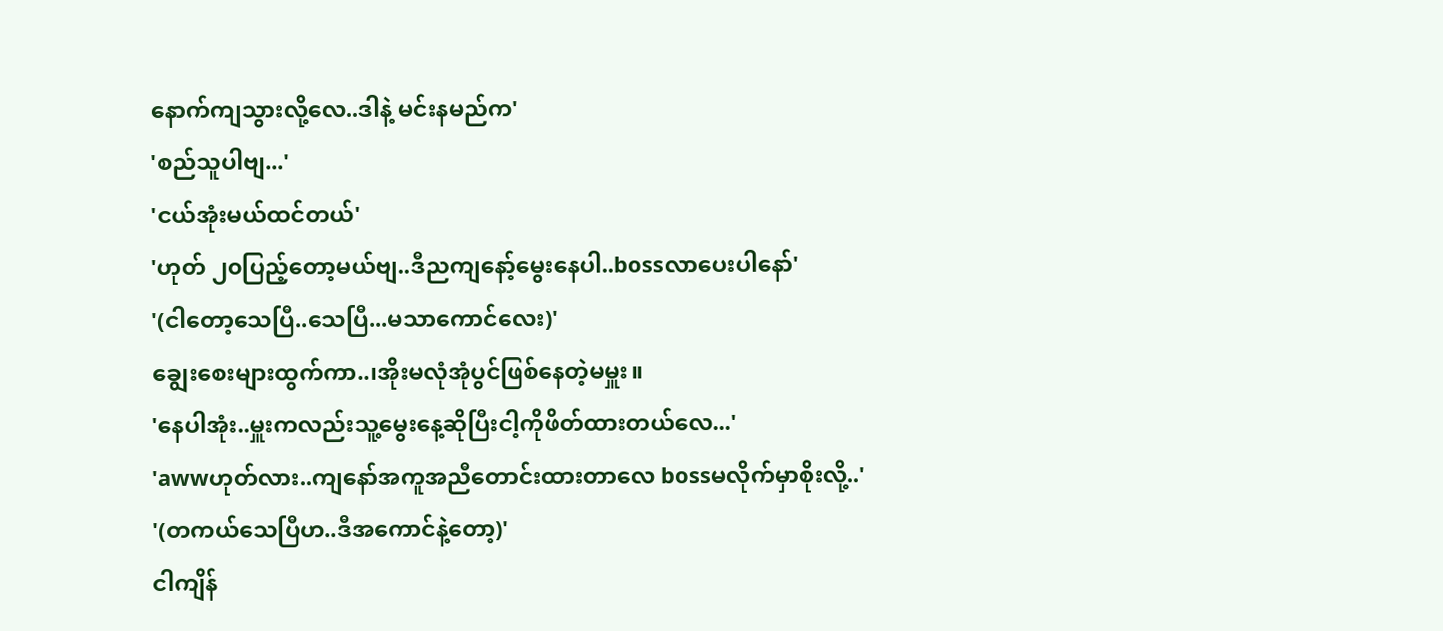နောက်ကျသွားလို့လေ..ဒါနဲ့ မင်းနမည်က'
'စည်သူပါဗျ...'
'ငယ်အုံးမယ်ထင်တယ်'
'ဟုတ် ၂၀ပြည့်တော့မယ်ဗျ..ဒီညကျနော့်မွေးနေပါ..bossလာပေးပါနော်'
'(ငါတော့သေပြီ..သေပြီ...မသာကောင်လေး)'
ချွေးစေးများထွက်ကာ..၊အိုးမလုံအုံပွင်ဖြစ်နေတဲ့မမှူး။
'နေပါအုံး..မှူးကလည်းသူ့မွေးနေ့ဆိုပြီးငါ့ကိုဖိတ်ထားတယ်လေ...'
'awwဟုတ်လား..ကျနော်အကူအညီတောင်းထားတာလေ bossမလိုက်မှာစိုးလို့..'
'(တကယ်သေပြီဟ..ဒီအကောင်နဲ့တော့)'
ငါကျိန်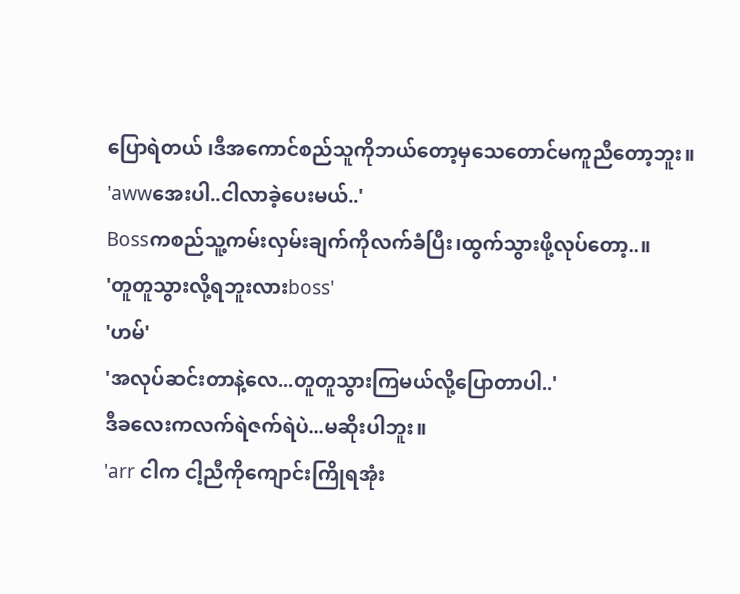ပြောရဲတယ် ၊ဒီအကောင်စည်သူကိုဘယ်တော့မှသေတောင်မကူညီတော့ဘူး။
'awwအေးပါ..ငါလာခဲ့ပေးမယ်..'
Bossကစည်သူ့ကမ်းလှမ်းချက်ကိုလက်ခံပြီး၊ထွက်သွားဖို့လုပ်တော့..။
'တူတူသွားလို့ရဘူးလားboss'
'ဟမ်'
'အလုပ်ဆင်းတာနဲ့လေ...တူတူသွားကြမယ်လို့ပြောတာပါ..'
ဒီခလေးကလက်ရဲဇက်ရဲပဲ...မဆိုးပါဘူး။
'arr ငါက ငါ့ညီကိုကျောင်းကြိုရအုံး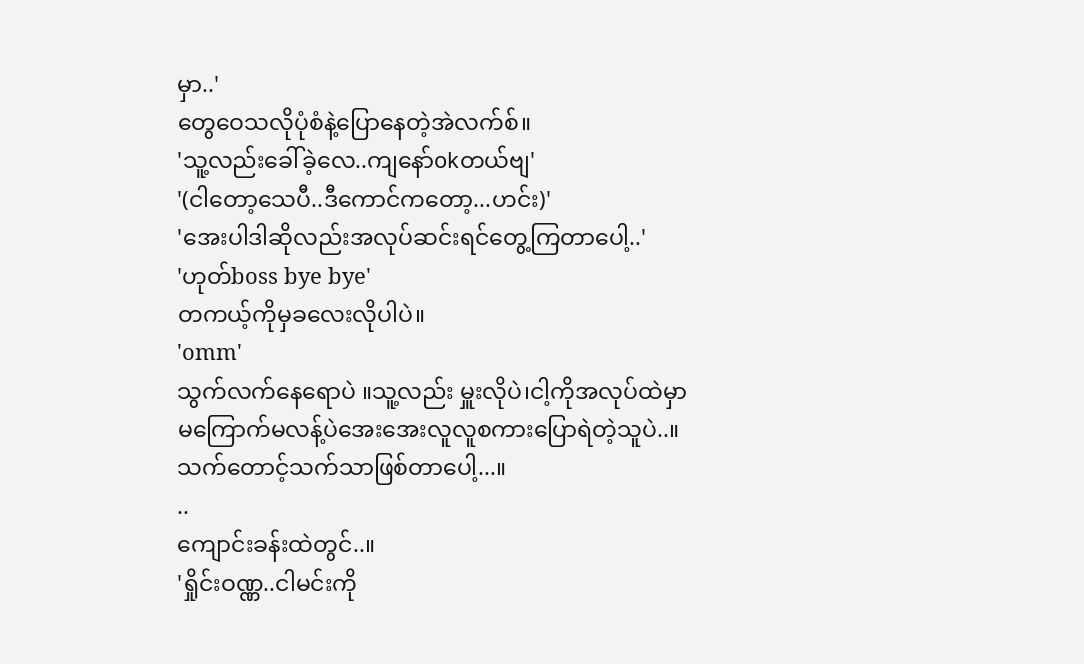မှာ..'
တွေဝေသလိုပုံစံနဲ့ပြောနေတဲ့အဲလက်စ်။
'သူ့လည်းခေါ်ခဲ့လေ..ကျနော်okတယ်ဗျ'
'(ငါတော့သေပီ..ဒီကောင်ကတော့...ဟင်း)'
'အေးပါဒါဆိုလည်းအလုပ်ဆင်းရင်တွေ့ကြတာပေါ့..'
'ဟုတ်boss bye bye'
တကယ့်ကိုမှခလေးလိုပါပဲ။
'omm'
သွက်လက်နေရောပဲ ။သူ့လည်း မှူးလိုပဲ၊ငါ့ကိုအလုပ်ထဲမှာ မကြောက်မလန့်ပဲအေးအေးလူလူစကားပြောရဲတဲ့သူပဲ..။သက်တောင့်သက်သာဖြစ်တာပေါ့...။
..
ကျောင်းခန်းထဲတွင်..။
'ရှိုင်းဝဏ္ဏ..ငါမင်းကို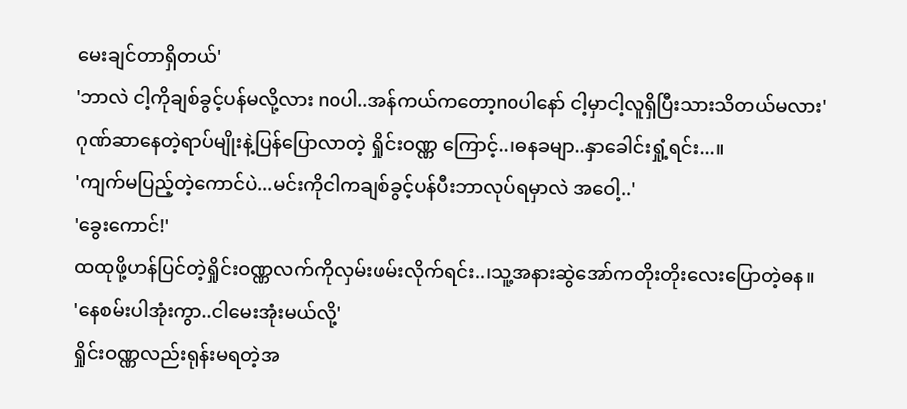မေးချင်တာရှိတယ်'
'ဘာလဲ ငါ့ကိုချစ်ခွင့်ပန်မလို့လား noပါ..အန်ကယ်ကတော့noပါနော် ငါ့မှာငါ့လူရှိပြီးသားသိတယ်မလား'
ဂုဏ်ဆာနေတဲ့ရာပ်မျိုးနဲ့ပြန်ပြောလာတဲ့ ရှိုင်းဝဏ္ဏ ကြောင့်..၊ဓနခမျာ..နှာခေါင်းရှုံ့ရင်း...။
'ကျက်မပြည့်တဲ့ကောင်ပဲ...မင်းကိုငါကချစ်ခွင့်ပန်ပီးဘာလုပ်ရမှာလဲ အဝေါ့..'
'ခွေးကောင်!'
ထထုဖို့ဟန်ပြင်တဲ့ရှိုင်းဝဏ္ဏလက်ကိုလှမ်းဖမ်းလိုက်ရင်း..၊သူ့အနားဆွဲအော်ကတိုးတိုးလေးပြောတဲ့ဓန။
'နေစမ်းပါအုံးကွာ..ငါမေးအုံးမယ်လို့'
ရှိုင်းဝဏ္ဏလည်းရုန်းမရတဲ့အ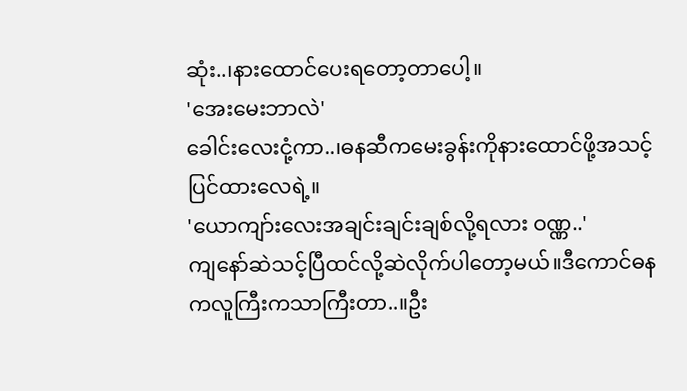ဆုံး..၊နားထောင်ပေးရတော့တာပေါ့။
'အေးမေးဘာလဲ'
ခေါင်းလေးငုံ့ကာ..၊ဓနဆီကမေးခွန်းကိုနားထောင်ဖို့အသင့်ပြင်ထားလေရဲ့။
'ယောကျာ်းလေးအချင်းချင်းချစ်လို့ရလား ဝဏ္ဏ..'
ကျနော်ဆဲသင့်ပြီထင်လို့ဆဲလိုက်ပါတော့မယ်။ဒီကောင်ဓနကလူကြီးကသာကြီးတာ..။ဦး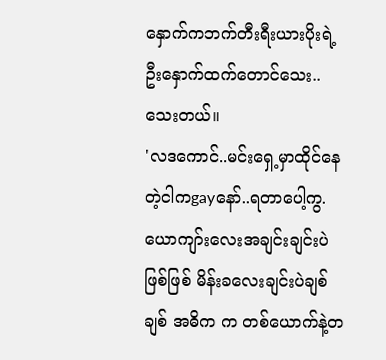နှောက်ကဘက်တီးရီးယားပိုးရဲ့ဦးနှောက်ထက်တောင်သေး..သေးတယ်။
'လဒကောင်..မင်းရှေ့မှာထိုင်နေတဲ့ငါကgayနော်..ရတာပေါ့ကွ.ယောကျာ်းလေးအချင်းချင်းပဲ ဖြစ်ဖြစ် မိန်းခလေးချင်းပဲချစ်ချစ် အဓိက က တစ်ယောက်နဲ့တ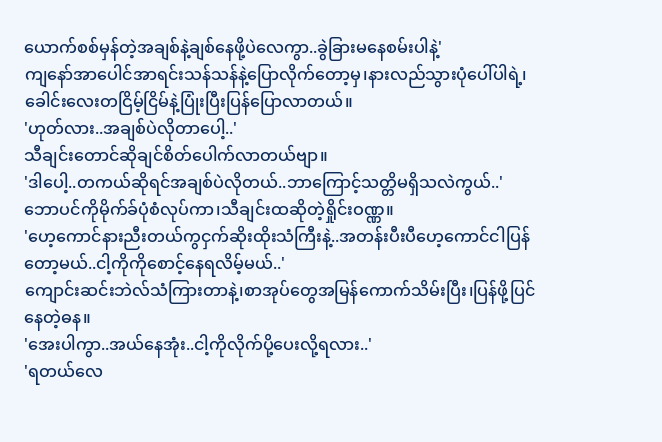ယောက်စစ်မှန်တဲ့အချစ်နဲ့ချစ်နေဖို့ပဲလေကွာ..ခွဲခြားမနေစမ်းပါနဲ့'
ကျနော်အာပေါင်အာရင်းသန်သန်နဲ့ပြောလိုက်တော့မှ၊နားလည်သွားပုံပေါ်ပါရဲ့၊ခေါင်းလေးတငြိမ့်ငြိမ်နဲ့ပြုံးပြီးပြန်ပြောလာတယ်။
'ဟုတ်လား..အချစ်ပဲလိုတာပေါ့..'
သီချင်းတောင်ဆိုချင်စိတ်ပေါက်လာတယ်ဗျာ။
'ဒါပေါ့..တကယ်ဆိုရင်အချစ်ပဲလိုတယ်..ဘာကြောင့်သတ္တိမရှိသလဲကွယ်..'
ဘောပင်ကိုမိုက်ခ်ပုံစံလုပ်ကာ၊သီချင်းထဆိုတဲ့ရှိုင်းဝဏ္ဏ။
'ဟေ့ကောင်နားညီးတယ်ကွငှက်ဆိုးထိုးသံကြီးနဲ့..အတန်းပီးပီဟေ့ကောင်ငါပြန်တော့မယ်..ငါ့ကိုကိုစောင့်နေရလိမ့်မယ်..'
ကျောင်းဆင်းဘဲလ်သံကြားတာနဲ့၊စာအုပ်တွေအမြန်ကောက်သိမ်းပြီး၊ပြန်ဖို့ပြင်နေတဲ့ဓန။
'အေးပါကွာ..အယ်နေအုံး..ငါ့ကိုလိုက်ပို့ပေးလို့ရလား..'
'ရတယ်လေ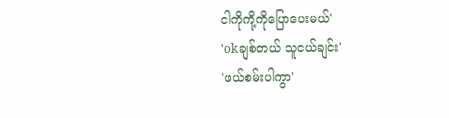ငါကိုကို့ကိုပြောပေးမယ်'
'okချစ်တယ် သူငယ်ချင်း'
'ဖယ်စမ်းပါကွာ'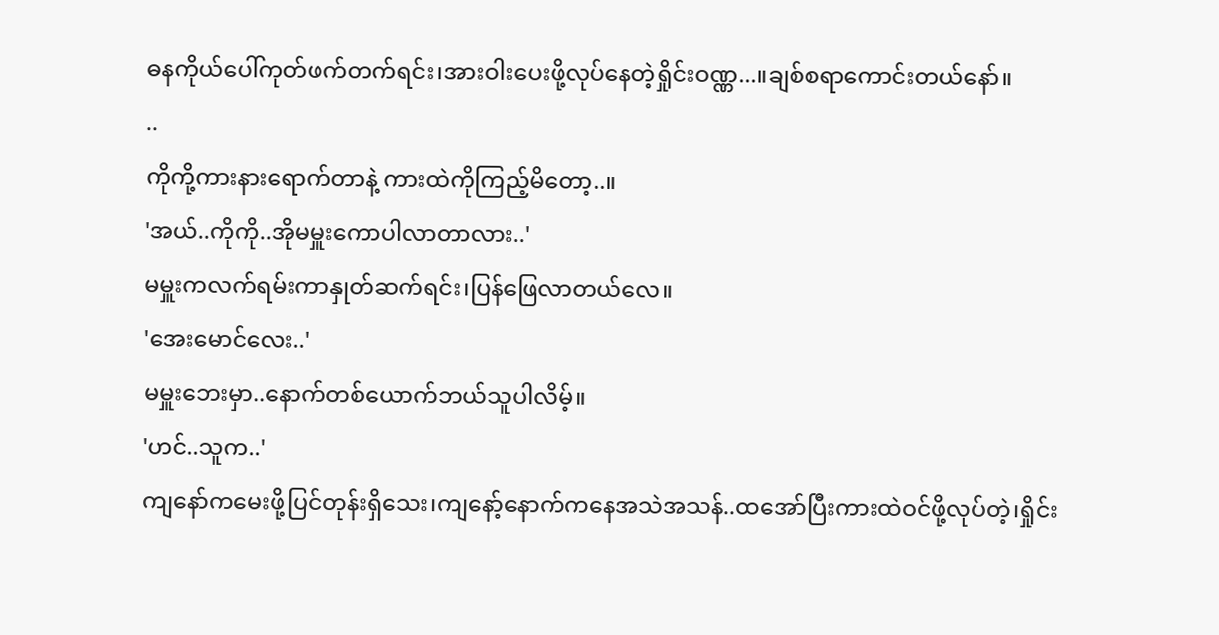ဓနကိုယ်ပေါ်ကုတ်ဖက်တက်ရင်း၊အားဝါးပေးဖို့လုပ်နေတဲ့ရှိုင်းဝဏ္ဏ...။ချစ်စရာကောင်းတယ်နော်။
..
ကိုကို့ကားနားရောက်တာနဲ့ ကားထဲကိုကြည့်မိတော့..။
'အယ်..ကိုကို..အိုမမှူးကောပါလာတာလား..'
မမှူးကလက်ရမ်းကာနှုတ်ဆက်ရင်း၊ပြန်ဖြေလာတယ်လေ။
'အေးမောင်လေး..'
မမှူးဘေးမှာ..နောက်တစ်ယောက်ဘယ်သူပါလိမ့်။
'ဟင်..သူက..'
ကျနော်ကမေးဖို့ပြင်တုန်းရှိသေး၊ကျနော့်နောက်ကနေအသဲအသန်..ထအော်ပြီးကားထဲဝင်ဖို့လုပ်တဲ့၊ရှိုင်း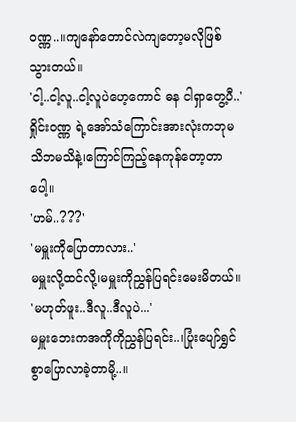ဝဏ္ဏ..။ကျနော်တောင်လဲကျတော့မလိုဖြစ်သွားတယ်။
'ငါ့..ငါ့လူ..ငါ့လူပဲဟေ့ကောင် ဓန ငါရှာတွေ့ပီ..'
ရှိုင်းဝဏ္ဏ ရဲ့အော်သံကြောင်းအားလုံးကဘုမသိဘမသိနဲ့၊ကြောင်ကြည့်နေကုန်တော့တာပေါ့။
'ဟမ်..???'
'မမှူးကိုပြောတာလား..'
မမှူးလို့ထင်လို့၊မမှူးကိုညွှန်ပြရင်းမေးမိတယ်။
'မဟုတ်ဖူး..ဒီလူ..ဒီလူပဲ...'
မမှူးဘေးကအကိုကိုညွှန်ပြရင်း..၊ပြုံးပျော်ရွှင်စွာပြောလာခဲ့တာမို့..။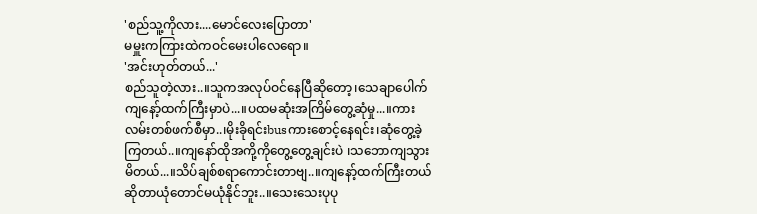'စည်သူ့ကိုလား....မောင်လေးပြောတာ'
မမှူးကကြားထဲကဝင်မေးပါလေရော။
'အင်းဟုတ်တယ်...'
စည်သူတဲ့လား..။သူကအလုပ်ဝင်နေပြီဆိုတော့၊သေချာပေါက်ကျနော့်ထက်ကြီးမှာပဲ...။ပထမဆုံးအကြိမ်တွေ့ဆုံမှု...။ကားလမ်းတစ်ဖက်စီမှာ..၊မိုးခိုရင်းbusကားစောင့်နေရင်း၊ဆုံတွေ့ခဲ့ကြတယ်..။ကျနော်ထိုအကို့ကိုတွေ့တွေ့ချင်းပဲ ၊သဘောကျသွားမိတယ်...။သိပ်ချစ်စရာကောင်းတာဗျ..။ကျနော့်ထက်ကြီးတယ်ဆိုတာယုံတောင်မယုံနိုင်ဘူး..။သေးသေးပုပု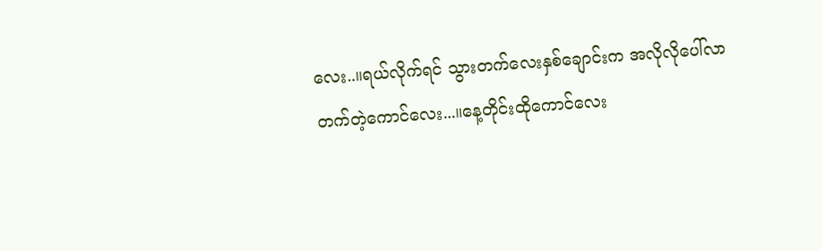လေး..။ရယ်လိုက်ရင် သွားတက်လေးနှစ်ချောင်းက အလိုလိုပေါ်လာတက်တဲ့ကောင်လေး...။နေ့တိုင်းထိုကောင်လေး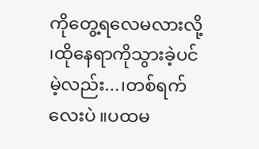ကိုတွေ့ရလေမလားလို့ ၊ထိုနေရာကိုသွားခဲ့ပင်မဲ့လည်း...၊တစ်ရက်လေးပဲ ။ပထမ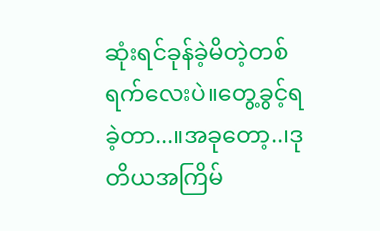ဆုံးရင်ခုန်ခဲ့မိတဲ့တစ်ရက်လေးပဲ။တွေ့ခွင့်ရခဲ့တာ...။အခုတော့..၊ဒုတိယအကြိမ်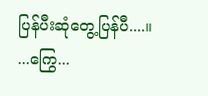ပြန်ပီးဆုံတွေ့ပြန်ပီ....။
...ကြွေ...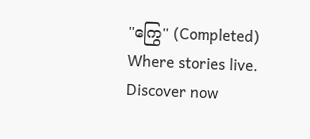''ကြွေ'' (Completed) Where stories live. Discover now